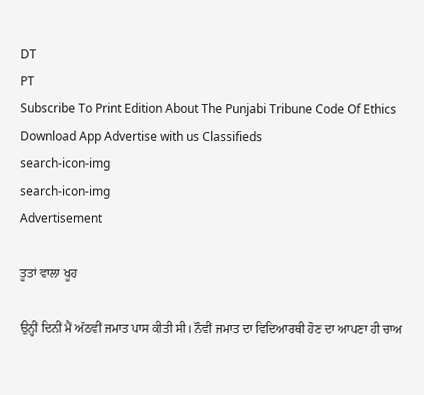DT
PT
Subscribe To Print Edition About The Punjabi Tribune Code Of Ethics Download App Advertise with us Classifieds
search-icon-img
search-icon-img
Advertisement

ਤੂਤਾਂ ਵਾਲਾ ਖੂਹ

ਉਨ੍ਹੀਂ ਦਿਨੀਂ ਮੈਂ ਅੱਠਵੀਂ ਜਮਾਤ ਪਾਸ ਕੀਤੀ ਸੀ। ਨੌਵੀਂ ਜਮਾਤ ਦਾ ਵਿਦਿਆਰਥੀ ਹੋਣ ਦਾ ਆਪਣਾ ਹੀ ਚਾਅ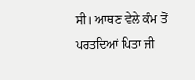ਸੀ। ਆਥਣ ਵੇਲੇ ਕੰਮ ਤੋਂ ਪਰਤਦਿਆਂ ਪਿਤਾ ਜੀ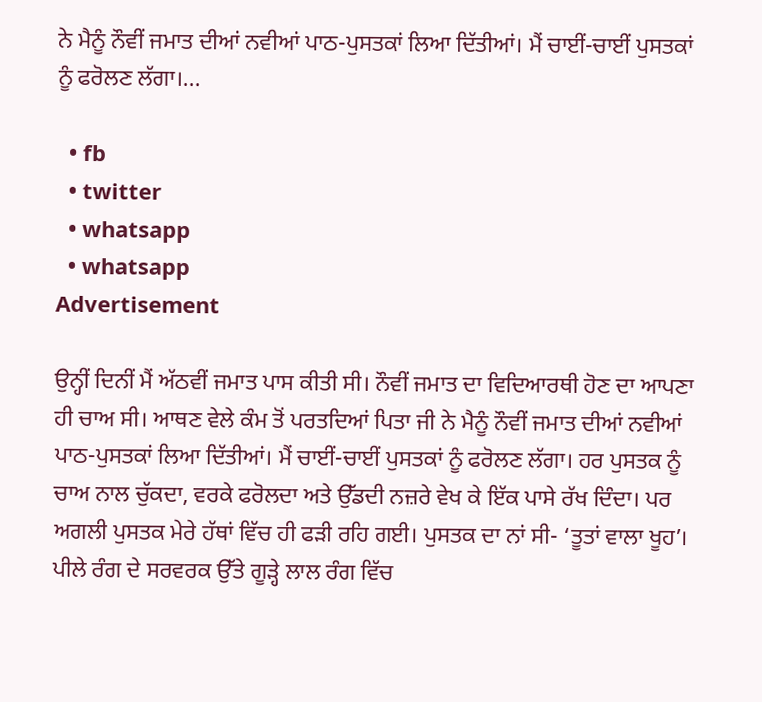ਨੇ ਮੈਨੂੰ ਨੌਵੀਂ ਜਮਾਤ ਦੀਆਂ ਨਵੀਆਂ ਪਾਠ-ਪੁਸਤਕਾਂ ਲਿਆ ਦਿੱਤੀਆਂ। ਮੈਂ ਚਾਈਂ-ਚਾਈਂ ਪੁਸਤਕਾਂ ਨੂੰ ਫਰੋਲਣ ਲੱਗਾ।...

  • fb
  • twitter
  • whatsapp
  • whatsapp
Advertisement

ਉਨ੍ਹੀਂ ਦਿਨੀਂ ਮੈਂ ਅੱਠਵੀਂ ਜਮਾਤ ਪਾਸ ਕੀਤੀ ਸੀ। ਨੌਵੀਂ ਜਮਾਤ ਦਾ ਵਿਦਿਆਰਥੀ ਹੋਣ ਦਾ ਆਪਣਾ ਹੀ ਚਾਅ ਸੀ। ਆਥਣ ਵੇਲੇ ਕੰਮ ਤੋਂ ਪਰਤਦਿਆਂ ਪਿਤਾ ਜੀ ਨੇ ਮੈਨੂੰ ਨੌਵੀਂ ਜਮਾਤ ਦੀਆਂ ਨਵੀਆਂ ਪਾਠ-ਪੁਸਤਕਾਂ ਲਿਆ ਦਿੱਤੀਆਂ। ਮੈਂ ਚਾਈਂ-ਚਾਈਂ ਪੁਸਤਕਾਂ ਨੂੰ ਫਰੋਲਣ ਲੱਗਾ। ਹਰ ਪੁਸਤਕ ਨੂੰ ਚਾਅ ਨਾਲ ਚੁੱਕਦਾ, ਵਰਕੇ ਫਰੋਲਦਾ ਅਤੇ ਉੱਡਦੀ ਨਜ਼ਰੇ ਵੇਖ ਕੇ ਇੱਕ ਪਾਸੇ ਰੱਖ ਦਿੰਦਾ। ਪਰ ਅਗਲੀ ਪੁਸਤਕ ਮੇਰੇ ਹੱਥਾਂ ਵਿੱਚ ਹੀ ਫੜੀ ਰਹਿ ਗਈ। ਪੁਸਤਕ ਦਾ ਨਾਂ ਸੀ- ‘ਤੂਤਾਂ ਵਾਲਾ ਖੂਹ’। ਪੀਲੇ ਰੰਗ ਦੇ ਸਰਵਰਕ ਉੱਤੇ ਗੂੜ੍ਹੇ ਲਾਲ ਰੰਗ ਵਿੱਚ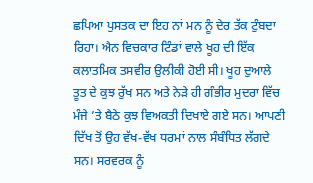ਛਪਿਆ ਪੁਸਤਕ ਦਾ ਇਹ ਨਾਂ ਮਨ ਨੂੰ ਦੇਰ ਤੱਕ ਟੁੰਬਦਾ ਰਿਹਾ। ਐਨ ਵਿਚਕਾਰ ਟਿੰਡਾਂ ਵਾਲੇ ਖੂਹ ਦੀ ਇੱਕ ਕਲਾਤਮਿਕ ਤਸਵੀਰ ਉਲੀਕੀ ਹੋਈ ਸੀ। ਖੂਹ ਦੁਆਲੇ ਤੂਤ ਦੇ ਕੁਝ ਰੁੱਖ ਸਨ ਅਤੇ ਨੇੜੇ ਹੀ ਗੰਭੀਰ ਮੁਦਰਾ ਵਿੱਚ ਮੰਜੇ ’ਤੇ ਬੈਠੇ ਕੁਝ ਵਿਅਕਤੀ ਦਿਖਾਏ ਗਏ ਸਨ। ਆਪਣੀ ਦਿੱਖ ਤੋਂ ਉਹ ਵੱਖ-ਵੱਖ ਧਰਮਾਂ ਨਾਲ ਸੰਬੰਧਿਤ ਲੱਗਦੇ ਸਨ। ਸਰਵਰਕ ਨੂੰ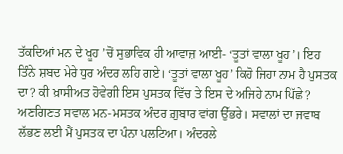ਤੱਕਦਿਆਂ ਮਨ ਦੇ ਖੂਹ ’ਚੋਂ ਸੁਭਾਵਿਕ ਹੀ ਆਵਾਜ਼ ਆਈ- ‘ਤੂਤਾਂ ਵਾਲਾ ਖੂਹ’। ਇਹ ਤਿੰਨੇ ਸ਼ਬਦ ਮੇਰੇ ਧੁਰ ਅੰਦਰ ਲਹਿ ਗਏ। ‘ਤੂਤਾਂ ਵਾਲਾ ਖੂਹ’ ਕਿਹੋ ਜਿਹਾ ਨਾਮ ਹੈ ਪੁਸਤਕ ਦਾ? ਕੀ ਖ਼ਾਸੀਅਤ ਹੋਵੇਗੀ ਇਸ ਪੁਸਤਕ ਵਿੱਚ ਤੇ ਇਸ ਦੇ ਅਜਿਹੇ ਨਾਮ ਪਿੱਛੇ? ਅਣਗਿਣਤ ਸਵਾਲ ਮਨ-ਮਸਤਕ ਅੰਦਰ ਗ਼ੁਬਾਰ ਵਾਂਗ ਉੱਭਰੇ। ਸਵਾਲਾਂ ਦਾ ਜਵਾਬ ਲੱਭਣ ਲਈ ਮੈਂ ਪੁਸਤਕ ਦਾ ਪੰਨਾ ਪਲਟਿਆ। ਅੰਦਰਲੇ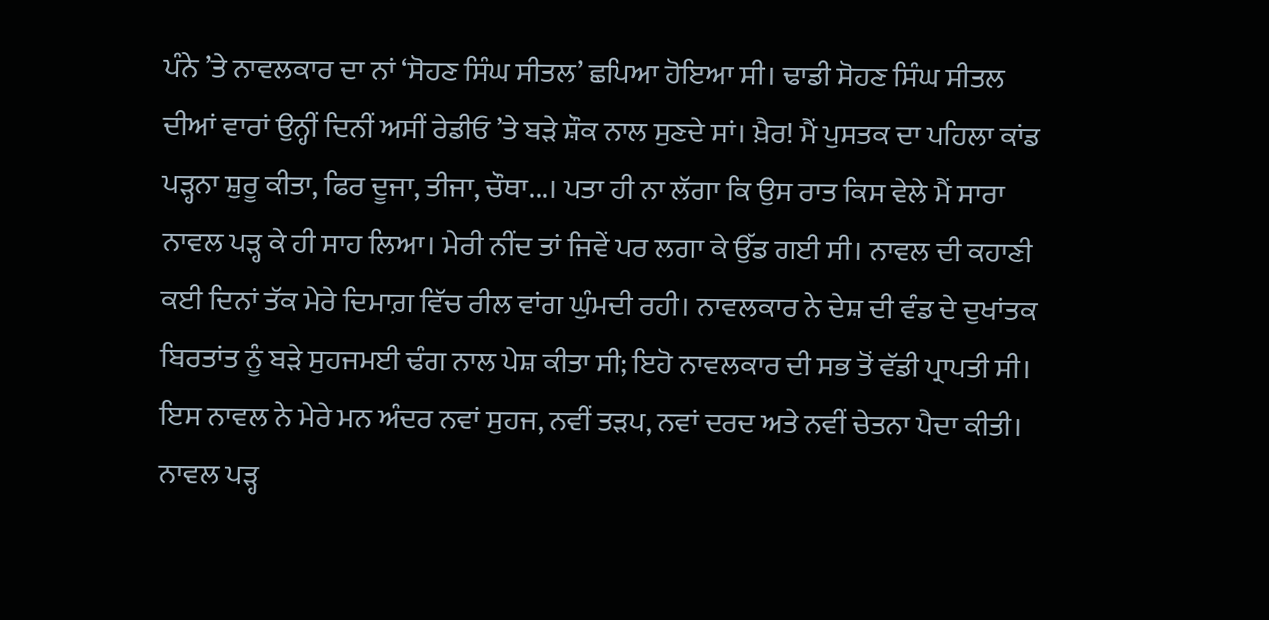ਪੰਨੇ ’ਤੇ ਨਾਵਲਕਾਰ ਦਾ ਨਾਂ ‘ਸੋਹਣ ਸਿੰਘ ਸੀਤਲ’ ਛਪਿਆ ਹੋਇਆ ਸੀ। ਢਾਡੀ ਸੋਹਣ ਸਿੰਘ ਸੀਤਲ ਦੀਆਂ ਵਾਰਾਂ ਉਨ੍ਹੀਂ ਦਿਨੀਂ ਅਸੀਂ ਰੇਡੀਓ ’ਤੇ ਬੜੇ ਸ਼ੌਕ ਨਾਲ ਸੁਣਦੇ ਸਾਂ। ਖ਼ੈਰ! ਮੈਂ ਪੁਸਤਕ ਦਾ ਪਹਿਲਾ ਕਾਂਡ ਪੜ੍ਹਨਾ ਸ਼ੁਰੂ ਕੀਤਾ, ਫਿਰ ਦੂਜਾ, ਤੀਜਾ, ਚੌਥਾ...। ਪਤਾ ਹੀ ਨਾ ਲੱਗਾ ਕਿ ਉਸ ਰਾਤ ਕਿਸ ਵੇਲੇ ਮੈਂ ਸਾਰਾ ਨਾਵਲ ਪੜ੍ਹ ਕੇ ਹੀ ਸਾਹ ਲਿਆ। ਮੇਰੀ ਨੀਂਦ ਤਾਂ ਜਿਵੇਂ ਪਰ ਲਗਾ ਕੇ ਉੱਡ ਗਈ ਸੀ। ਨਾਵਲ ਦੀ ਕਹਾਣੀ ਕਈ ਦਿਨਾਂ ਤੱਕ ਮੇਰੇ ਦਿਮਾਗ਼ ਵਿੱਚ ਰੀਲ ਵਾਂਗ ਘੁੰਮਦੀ ਰਹੀ। ਨਾਵਲਕਾਰ ਨੇ ਦੇਸ਼ ਦੀ ਵੰਡ ਦੇ ਦੁਖਾਂਤਕ ਬਿਰਤਾਂਤ ਨੂੰ ਬੜੇ ਸੁਹਜਮਈ ਢੰਗ ਨਾਲ ਪੇਸ਼ ਕੀਤਾ ਸੀ; ਇਹੋ ਨਾਵਲਕਾਰ ਦੀ ਸਭ ਤੋਂ ਵੱਡੀ ਪ੍ਰਾਪਤੀ ਸੀ। ਇਸ ਨਾਵਲ ਨੇ ਮੇਰੇ ਮਨ ਅੰਦਰ ਨਵਾਂ ਸੁਹਜ, ਨਵੀਂ ਤੜਪ, ਨਵਾਂ ਦਰਦ ਅਤੇ ਨਵੀਂ ਚੇਤਨਾ ਪੈਦਾ ਕੀਤੀ। ਨਾਵਲ ਪੜ੍ਹ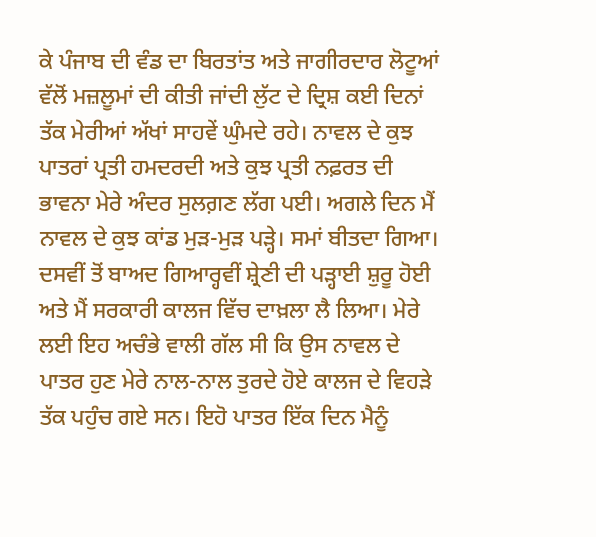ਕੇ ਪੰਜਾਬ ਦੀ ਵੰਡ ਦਾ ਬਿਰਤਾਂਤ ਅਤੇ ਜਾਗੀਰਦਾਰ ਲੋਟੂਆਂ ਵੱਲੋਂ ਮਜ਼ਲੂਮਾਂ ਦੀ ਕੀਤੀ ਜਾਂਦੀ ਲੁੱਟ ਦੇ ਦ੍ਰਿਸ਼ ਕਈ ਦਿਨਾਂ ਤੱਕ ਮੇਰੀਆਂ ਅੱਖਾਂ ਸਾਹਵੇਂ ਘੁੰਮਦੇ ਰਹੇ। ਨਾਵਲ ਦੇ ਕੁਝ ਪਾਤਰਾਂ ਪ੍ਰਤੀ ਹਮਦਰਦੀ ਅਤੇ ਕੁਝ ਪ੍ਰਤੀ ਨਫ਼ਰਤ ਦੀ ਭਾਵਨਾ ਮੇਰੇ ਅੰਦਰ ਸੁਲਗ਼ਣ ਲੱਗ ਪਈ। ਅਗਲੇ ਦਿਨ ਮੈਂ ਨਾਵਲ ਦੇ ਕੁਝ ਕਾਂਡ ਮੁੜ-ਮੁੜ ਪੜ੍ਹੇ। ਸਮਾਂ ਬੀਤਦਾ ਗਿਆ। ਦਸਵੀਂ ਤੋਂ ਬਾਅਦ ਗਿਆਰ੍ਹਵੀਂ ਸ਼੍ਰੇਣੀ ਦੀ ਪੜ੍ਹਾਈ ਸ਼ੁਰੂ ਹੋਈ ਅਤੇ ਮੈਂ ਸਰਕਾਰੀ ਕਾਲਜ ਵਿੱਚ ਦਾਖ਼ਲਾ ਲੈ ਲਿਆ। ਮੇਰੇ ਲਈ ਇਹ ਅਚੰਭੇ ਵਾਲੀ ਗੱਲ ਸੀ ਕਿ ਉਸ ਨਾਵਲ ਦੇ ਪਾਤਰ ਹੁਣ ਮੇਰੇ ਨਾਲ-ਨਾਲ ਤੁਰਦੇ ਹੋਏ ਕਾਲਜ ਦੇ ਵਿਹੜੇ ਤੱਕ ਪਹੁੰਚ ਗਏ ਸਨ। ਇਹੋ ਪਾਤਰ ਇੱਕ ਦਿਨ ਮੈਨੂੰ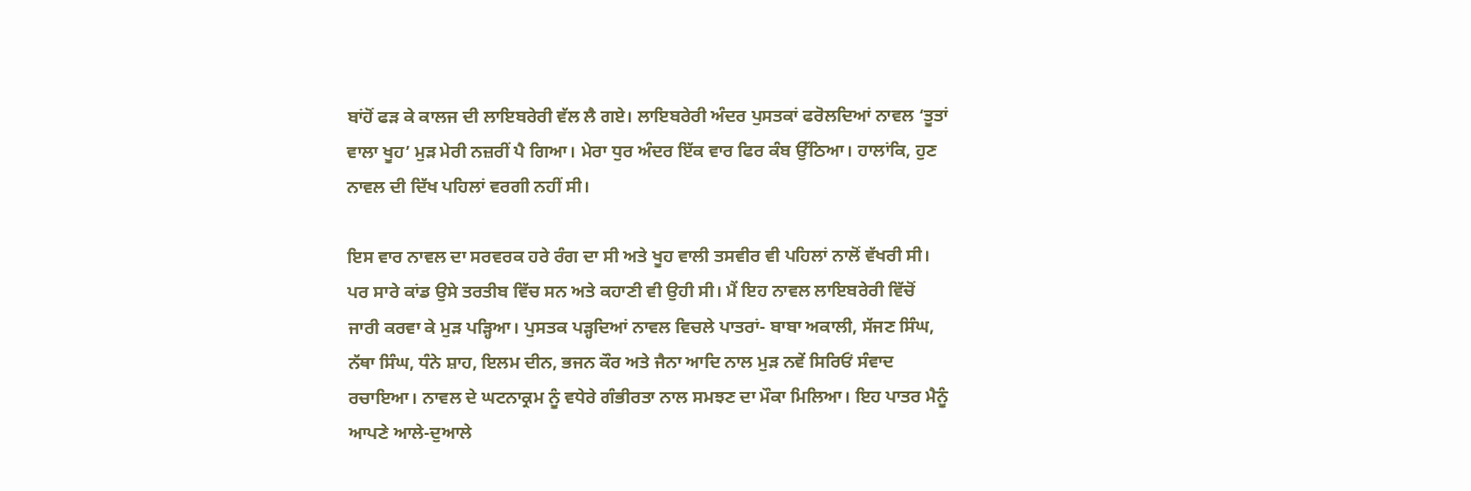ਬਾਂਹੋਂ ਫੜ ਕੇ ਕਾਲਜ ਦੀ ਲਾਇਬਰੇਰੀ ਵੱਲ ਲੈ ਗਏ। ਲਾਇਬਰੇਰੀ ਅੰਦਰ ਪੁਸਤਕਾਂ ਫਰੋਲਦਿਆਂ ਨਾਵਲ ‘ਤੂਤਾਂ ਵਾਲਾ ਖੂਹ’ ਮੁੜ ਮੇਰੀ ਨਜ਼ਰੀਂ ਪੈ ਗਿਆ। ਮੇਰਾ ਧੁਰ ਅੰਦਰ ਇੱਕ ਵਾਰ ਫਿਰ ਕੰਬ ਉੱਠਿਆ। ਹਾਲਾਂਕਿ, ਹੁਣ ਨਾਵਲ ਦੀ ਦਿੱਖ ਪਹਿਲਾਂ ਵਰਗੀ ਨਹੀਂ ਸੀ।

ਇਸ ਵਾਰ ਨਾਵਲ ਦਾ ਸਰਵਰਕ ਹਰੇ ਰੰਗ ਦਾ ਸੀ ਅਤੇ ਖੂਹ ਵਾਲੀ ਤਸਵੀਰ ਵੀ ਪਹਿਲਾਂ ਨਾਲੋਂ ਵੱਖਰੀ ਸੀ। ਪਰ ਸਾਰੇ ਕਾਂਡ ਉਸੇ ਤਰਤੀਬ ਵਿੱਚ ਸਨ ਅਤੇ ਕਹਾਣੀ ਵੀ ਉਹੀ ਸੀ। ਮੈਂ ਇਹ ਨਾਵਲ ਲਾਇਬਰੇਰੀ ਵਿੱਚੋਂ ਜਾਰੀ ਕਰਵਾ ਕੇ ਮੁੜ ਪੜ੍ਹਿਆ। ਪੁਸਤਕ ਪੜ੍ਹਦਿਆਂ ਨਾਵਲ ਵਿਚਲੇ ਪਾਤਰਾਂ- ਬਾਬਾ ਅਕਾਲੀ, ਸੱਜਣ ਸਿੰਘ, ਨੱਥਾ ਸਿੰਘ, ਧੰਨੇ ਸ਼ਾਹ, ਇਲਮ ਦੀਨ, ਭਜਨ ਕੌਰ ਅਤੇ ਜੈਨਾ ਆਦਿ ਨਾਲ ਮੁੜ ਨਵੇਂ ਸਿਰਿਓਂ ਸੰਵਾਦ ਰਚਾਇਆ। ਨਾਵਲ ਦੇ ਘਟਨਾਕ੍ਰਮ ਨੂੰ ਵਧੇਰੇ ਗੰਭੀਰਤਾ ਨਾਲ ਸਮਝਣ ਦਾ ਮੌਕਾ ਮਿਲਿਆ। ਇਹ ਪਾਤਰ ਮੈਨੂੰ ਆਪਣੇ ਆਲੇ-ਦੁਆਲੇ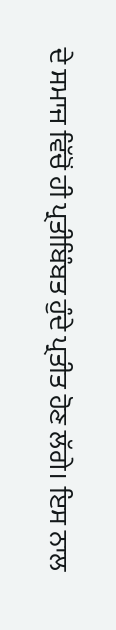ਦੇ ਸਮਾਜ ਵਿੱਚੋਂ ਹੀ ਪ੍ਰਤੀਬਿੰਬਤ ਹੁੰਦੇ ਪ੍ਰਤੀਤ ਹੋਣ ਲੱਗੇ। ਇਸ ਨਾਲ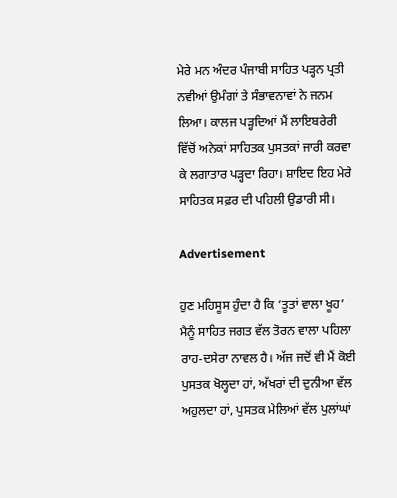ਮੇਰੇ ਮਨ ਅੰਦਰ ਪੰਜਾਬੀ ਸਾਹਿਤ ਪੜ੍ਹਨ ਪ੍ਰਤੀ ਨਵੀਆਂ ਉਮੰਗਾਂ ਤੇ ਸੰਭਾਵਨਾਵਾਂ ਨੇ ਜਨਮ ਲਿਆ। ਕਾਲਜ ਪੜ੍ਹਦਿਆਂ ਮੈਂ ਲਾਇਬਰੇਰੀ ਵਿੱਚੋਂ ਅਨੇਕਾਂ ਸਾਹਿਤਕ ਪੁਸਤਕਾਂ ਜਾਰੀ ਕਰਵਾ ਕੇ ਲਗਾਤਾਰ ਪੜ੍ਹਦਾ ਰਿਹਾ। ਸ਼ਾਇਦ ਇਹ ਮੇਰੇ ਸਾਹਿਤਕ ਸਫ਼ਰ ਦੀ ਪਹਿਲੀ ਉਡਾਰੀ ਸੀ।

Advertisement

ਹੁਣ ਮਹਿਸੂਸ ਹੁੰਦਾ ਹੈ ਕਿ ‘ਤੂਤਾਂ ਵਾਲਾ ਖੂਹ’ ਮੈਨੂੰ ਸਾਹਿਤ ਜਗਤ ਵੱਲ ਤੋਰਨ ਵਾਲਾ ਪਹਿਲਾ ਰਾਹ-ਦਸੇਰਾ ਨਾਵਲ ਹੈ। ਅੱਜ ਜਦੋਂ ਵੀ ਮੈਂ ਕੋਈ ਪੁਸਤਕ ਖੋਲ੍ਹਦਾ ਹਾਂ, ਅੱਖਰਾਂ ਦੀ ਦੁਨੀਆ ਵੱਲ ਅਹੁਲਦਾ ਹਾਂ, ਪੁਸਤਕ ਮੇਲਿਆਂ ਵੱਲ ਪੁਲਾਂਘਾਂ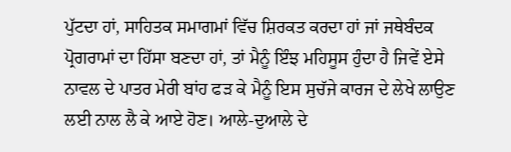ਪੁੱਟਦਾ ਹਾਂ, ਸਾਹਿਤਕ ਸਮਾਗਮਾਂ ਵਿੱਚ ਸ਼ਿਰਕਤ ਕਰਦਾ ਹਾਂ ਜਾਂ ਜਥੇਬੰਦਕ ਪ੍ਰੋਗਰਾਮਾਂ ਦਾ ਹਿੱਸਾ ਬਣਦਾ ਹਾਂ, ਤਾਂ ਮੈਨੂੰ ਇੰਝ ਮਹਿਸੂਸ ਹੁੰਦਾ ਹੈ ਜਿਵੇਂ ਏਸੇ ਨਾਵਲ ਦੇ ਪਾਤਰ ਮੇਰੀ ਬਾਂਹ ਫੜ ਕੇ ਮੈਨੂੰ ਇਸ ਸੁਚੱਜੇ ਕਾਰਜ ਦੇ ਲੇਖੇ ਲਾਉਣ ਲਈ ਨਾਲ ਲੈ ਕੇ ਆਏ ਹੋਣ। ਆਲੇ-ਦੁਆਲੇ ਦੇ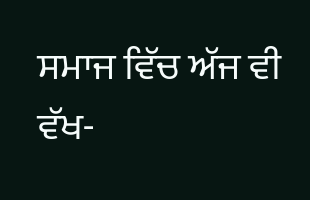ਸਮਾਜ ਵਿੱਚ ਅੱਜ ਵੀ ਵੱਖ-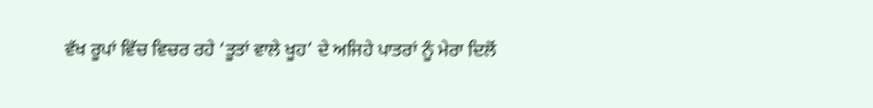ਵੱਖ ਰੂਪਾਂ ਵਿੱਚ ਵਿਚਰ ਰਹੇ ‘ਤੂਤਾਂ ਵਾਲੇ ਖੂਹ’ ਦੇ ਅਜਿਹੇ ਪਾਤਰਾਂ ਨੂੰ ਮੇਰਾ ਦਿਲੋਂ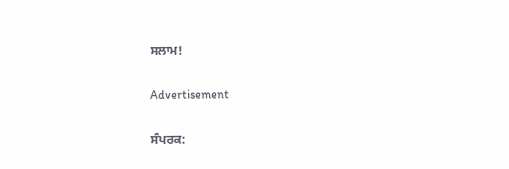ਸਲਾਮ!

Advertisement

ਸੰਪਰਕ: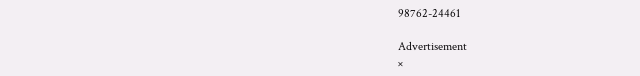98762-24461

Advertisement
×